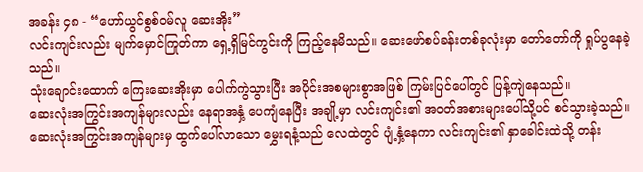အခန်း ၄၈ - “ဟော်ယွင်စွစ်ဝမ်လူ ဆေးအိုး”
လင်းကျင်းလည်း မျက်မှောင်ကြုတ်ကာ ရှေ့ရှိမြင်ကွင်းကို ကြည့်နေမိသည်။ ဆေးဖော်စပ်ခန်းတစ်ခုလုံးမှာ တော်တော်ကို ရှုပ်ပွနေခဲ့သည်။
သုံးချောင်းထောက် ကြေးဆေးအိုးမှာ ပေါက်ကွဲသွားပြီး အပိုင်းအစများစွာအဖြစ် ကြမ်းပြင်ပေါ်တွင် ပြန့်ကျဲနေသည်။
ဆေးလုံးအကြွင်းအကျန်များလည်း နေရာအနှံ့ ပေကျံနေပြီး အချို့မှာ လင်းကျင်း၏ အဝတ်အစားများပေါ်သို့ပင် စင်သွားခဲ့သည်။
ဆေးလုံးအကြွင်းအကျန်များမှ ထွက်ပေါ်လာသော မွှေးရနံ့သည် လေထဲတွင် ပျံ့နှံ့နေကာ လင်းကျင်း၏ နှာခေါင်းထဲသို့ တန်း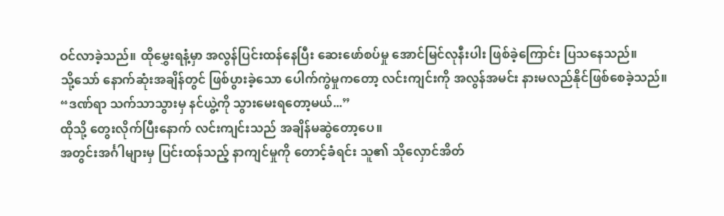ဝင်လာခဲ့သည်။ ထိုမွှေးရနံ့မှာ အလွန်ပြင်းထန်နေပြီး ဆေးဖော်စပ်မှု အောင်မြင်လုနီးပါး ဖြစ်ခဲ့ကြောင်း ပြသနေသည်။
သို့သော် နောက်ဆုံးအချိန်တွင် ဖြစ်ပွားခဲ့သော ပေါက်ကွဲမှုကတော့ လင်းကျင်းကို အလွန်အမင်း နားမလည်နိုင်ဖြစ်စေခဲ့သည်။
“ဒဏ်ရာ သက်သာသွားမှ နင်ယွဲ့ကို သွားမေးရတော့မယ်...”
ထိုသို့ တွေးလိုက်ပြီးနောက် လင်းကျင်းသည် အချိန်မဆွဲတော့ပေ။
အတွင်းအင်္ဂါများမှ ပြင်းထန်သည့် နာကျင်မှုကို တောင့်ခံရင်း သူ၏ သိုလှောင်အိတ်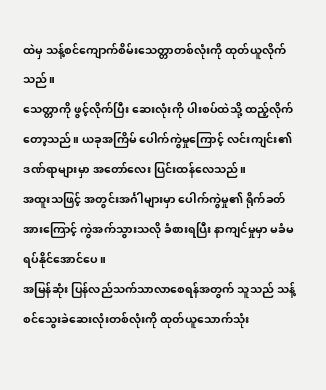ထဲမှ သန့်စင်ကျောက်စိမ်းသေတ္တာတစ်လုံးကို ထုတ်ယူလိုက်သည်။
သေတ္တာကို ဖွင့်လိုက်ပြီး ဆေးလုံးကို ပါးစပ်ထဲသို့ ထည့်လိုက်တော့သည်။ ယခုအကြိမ် ပေါက်ကွဲမှုကြောင့် လင်းကျင်း၏ ဒဏ်ရာများမှာ အတော်လေး ပြင်းထန်လေသည်။
အထူးသဖြင့် အတွင်းအင်္ဂါများမှာ ပေါက်ကွဲမှု၏ ရိုက်ခတ်အားကြောင့် ကွဲအက်သွားသလို ခံစားရပြီး နာကျင်မှုမှာ မခံမရပ်နိုင်အောင်ပေ။
အမြန်ဆုံး ပြန်လည်သက်သာလာစေရန်အတွက် သူသည် သန့်စင်သွေးခဲဆေးလုံးတစ်လုံးကို ထုတ်ယူသောက်သုံး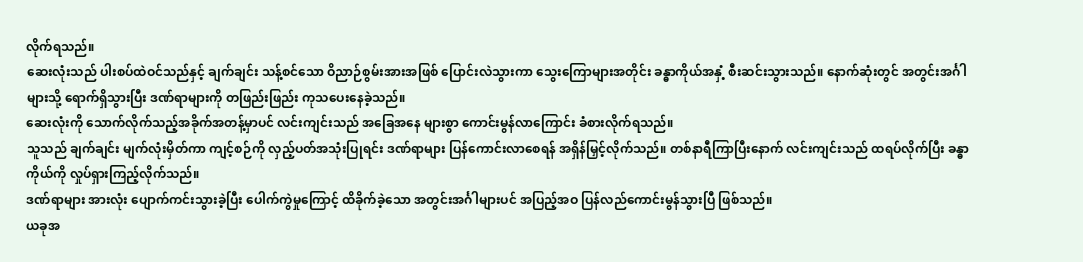လိုက်ရသည်။
ဆေးလုံးသည် ပါးစပ်ထဲဝင်သည်နှင့် ချက်ချင်း သန့်စင်သော ဝိညာဉ်စွမ်းအားအဖြစ် ပြောင်းလဲသွားကာ သွေးကြောများအတိုင်း ခန္ဓာကိုယ်အနှံ့ စီးဆင်းသွားသည်။ နောက်ဆုံးတွင် အတွင်းအင်္ဂါများသို့ ရောက်ရှိသွားပြီး ဒဏ်ရာများကို တဖြည်းဖြည်း ကုသပေးနေခဲ့သည်။
ဆေးလုံးကို သောက်လိုက်သည့်အခိုက်အတန့်မှာပင် လင်းကျင်းသည် အခြေအနေ များစွာ ကောင်းမွန်လာကြောင်း ခံစားလိုက်ရသည်။
သူသည် ချက်ချင်း မျက်လုံးမှိတ်ကာ ကျင့်စဉ်ကို လှည့်ပတ်အသုံးပြုရင်း ဒဏ်ရာများ ပြန်ကောင်းလာစေရန် အရှိန်မြှင့်လိုက်သည်။ တစ်နာရီကြာပြီးနောက် လင်းကျင်းသည် ထရပ်လိုက်ပြီး ခန္ဓာကိုယ်ကို လှုပ်ရှားကြည့်လိုက်သည်။
ဒဏ်ရာများ အားလုံး ပျောက်ကင်းသွားခဲ့ပြီး ပေါက်ကွဲမှုကြောင့် ထိခိုက်ခဲ့သော အတွင်းအင်္ဂါများပင် အပြည့်အဝ ပြန်လည်ကောင်းမွန်သွားပြီ ဖြစ်သည်။
ယခုအ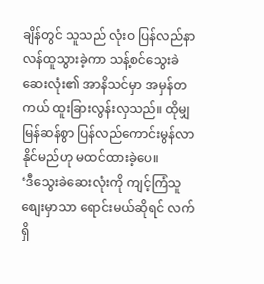ချိန်တွင် သူသည် လုံးဝ ပြန်လည်နာလန်ထူသွားခဲ့ကာ သန့်စင်သွေးခဲဆေးလုံး၏ အာနိသင်မှာ အမှန်တကယ် ထူးခြားလွန်းလှသည်။ ထိုမျှ မြန်ဆန်စွာ ပြန်လည်ကောင်းမွန်လာနိုင်မည်ဟု မထင်ထားခဲ့ပေ။
‘ဒီသွေးခဲဆေးလုံးကို ကျင့်ကြံသူစျေးမှာသာ ရောင်းမယ်ဆိုရင် လက်ရှိ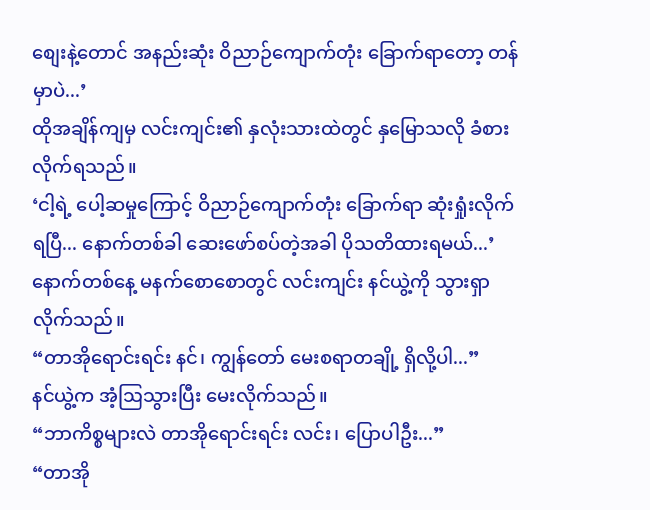စျေးနဲ့တောင် အနည်းဆုံး ဝိညာဉ်ကျောက်တုံး ခြောက်ရာတော့ တန်မှာပဲ...’
ထိုအချိန်ကျမှ လင်းကျင်း၏ နှလုံးသားထဲတွင် နှမြောသလို ခံစားလိုက်ရသည်။
‘ငါ့ရဲ့ ပေါ့ဆမှုကြောင့် ဝိညာဉ်ကျောက်တုံး ခြောက်ရာ ဆုံးရှုံးလိုက်ရပြီ... နောက်တစ်ခါ ဆေးဖော်စပ်တဲ့အခါ ပိုသတိထားရမယ်...’
နောက်တစ်နေ့ မနက်စောစောတွင် လင်းကျင်း နင်ယွဲ့ကို သွားရှာလိုက်သည်။
“တာအိုရောင်းရင်း နင်၊ ကျွန်တော် မေးစရာတချို့ ရှိလို့ပါ...”
နင်ယွဲ့က အံ့ဩသွားပြီး မေးလိုက်သည်။
“ဘာကိစ္စများလဲ တာအိုရောင်းရင်း လင်း၊ ပြောပါဦး...”
“တာအို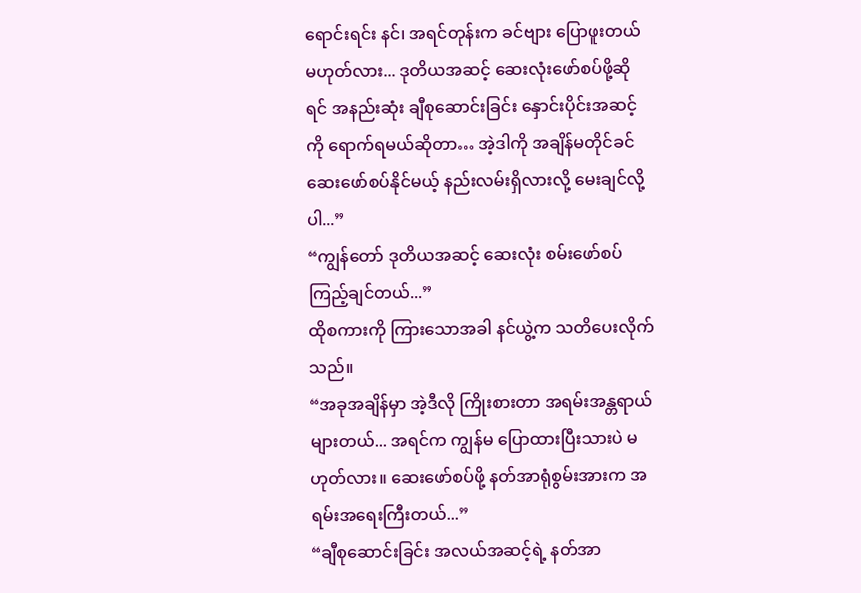ရောင်းရင်း နင်၊ အရင်တုန်းက ခင်ဗျား ပြောဖူးတယ်မဟုတ်လား... ဒုတိယအဆင့် ဆေးလုံးဖော်စပ်ဖို့ဆိုရင် အနည်းဆုံး ချီစုဆောင်းခြင်း နှောင်းပိုင်းအဆင့်ကို ရောက်ရမယ်ဆိုတာ… အဲ့ဒါကို အချိန်မတိုင်ခင် ဆေးဖော်စပ်နိုင်မယ့် နည်းလမ်းရှိလားလို့ မေးချင်လို့ပါ...”
“ကျွန်တော် ဒုတိယအဆင့် ဆေးလုံး စမ်းဖော်စပ်ကြည့်ချင်တယ်...”
ထိုစကားကို ကြားသောအခါ နင်ယွဲ့က သတိပေးလိုက်သည်။
“အခုအချိန်မှာ အဲ့ဒီလို ကြိုးစားတာ အရမ်းအန္တရာယ်များတယ်... အရင်က ကျွန်မ ပြောထားပြီးသားပဲ မဟုတ်လား။ ဆေးဖော်စပ်ဖို့ နတ်အာရုံစွမ်းအားက အရမ်းအရေးကြီးတယ်...”
“ချီစုဆောင်းခြင်း အလယ်အဆင့်ရဲ့ နတ်အာ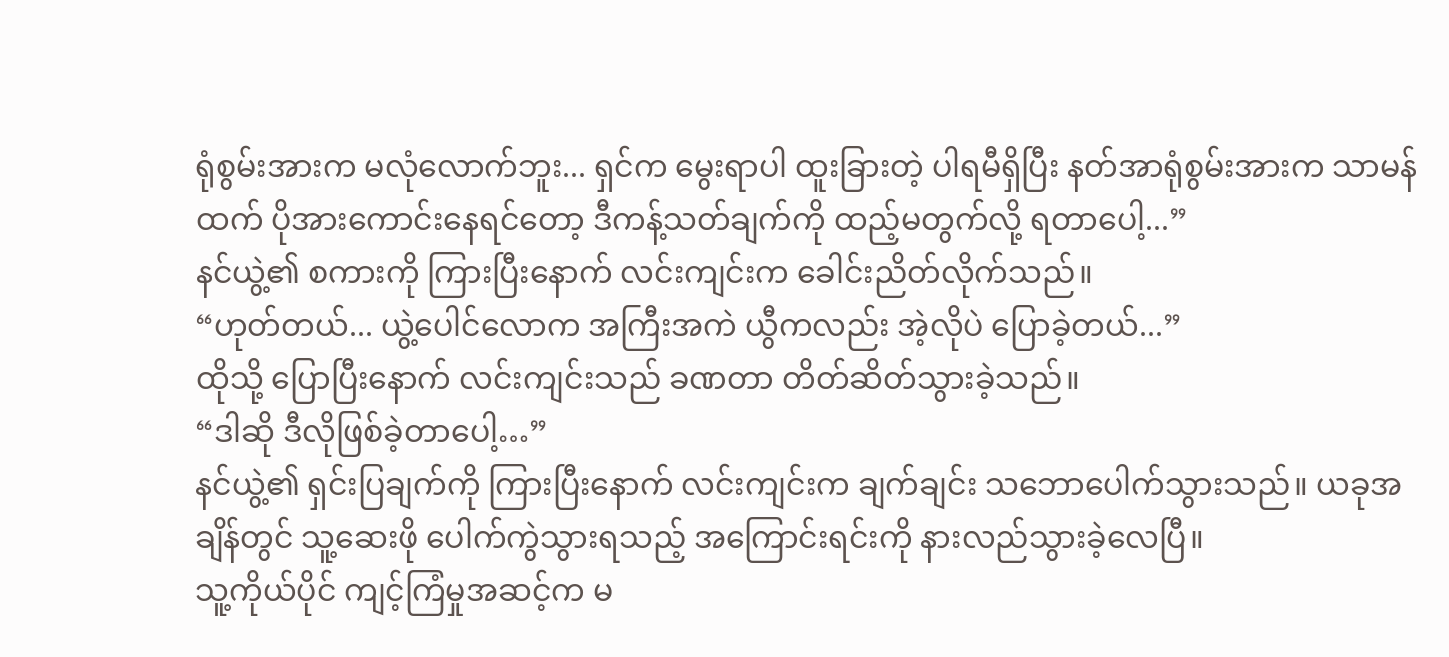ရုံစွမ်းအားက မလုံလောက်ဘူး... ရှင်က မွေးရာပါ ထူးခြားတဲ့ ပါရမီရှိပြီး နတ်အာရုံစွမ်းအားက သာမန်ထက် ပိုအားကောင်းနေရင်တော့ ဒီကန့်သတ်ချက်ကို ထည့်မတွက်လို့ ရတာပေါ့...”
နင်ယွဲ့၏ စကားကို ကြားပြီးနောက် လင်းကျင်းက ခေါင်းညိတ်လိုက်သည်။
“ဟုတ်တယ်... ယွဲ့ပေါင်လောက အကြီးအကဲ ယွီကလည်း အဲ့လိုပဲ ပြောခဲ့တယ်...”
ထိုသို့ ပြောပြီးနောက် လင်းကျင်းသည် ခဏတာ တိတ်ဆိတ်သွားခဲ့သည်။
“ဒါဆို ဒီလိုဖြစ်ခဲ့တာပေါ့…”
နင်ယွဲ့၏ ရှင်းပြချက်ကို ကြားပြီးနောက် လင်းကျင်းက ချက်ချင်း သဘောပေါက်သွားသည်။ ယခုအချိန်တွင် သူ့ဆေးဖို ပေါက်ကွဲသွားရသည့် အကြောင်းရင်းကို နားလည်သွားခဲ့လေပြီ။
သူ့ကိုယ်ပိုင် ကျင့်ကြံမှုအဆင့်က မ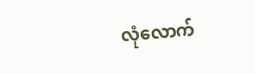လုံလောက်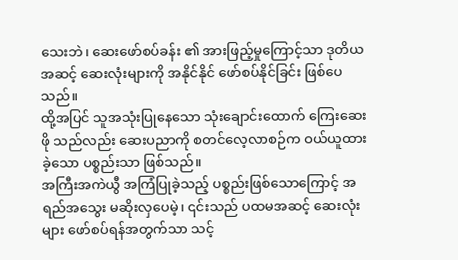သေးဘဲ၊ ဆေးဖော်စပ်ခန်း ၏ အားဖြည့်မှုကြောင့်သာ ဒုတိယအဆင့် ဆေးလုံးများကို အနိုင်နိုင် ဖော်စပ်နိုင်ခြင်း ဖြစ်ပေသည်။
ထို့အပြင် သူအသုံးပြုနေသော သုံးချောင်းထောက် ကြေးဆေးဖို သည်လည်း ဆေးပညာကို စတင်လေ့လာစဉ်က ဝယ်ယူထားခဲ့သော ပစ္စည်းသာ ဖြစ်သည်။
အကြီးအကဲယွီ အကြံပြုခဲ့သည့် ပစ္စည်းဖြစ်သောကြောင့် အရည်အသွေး မဆိုးလှပေမဲ့၊ ၎င်းသည် ပထမအဆင့် ဆေးလုံးများ ဖော်စပ်ရန်အတွက်သာ သင့်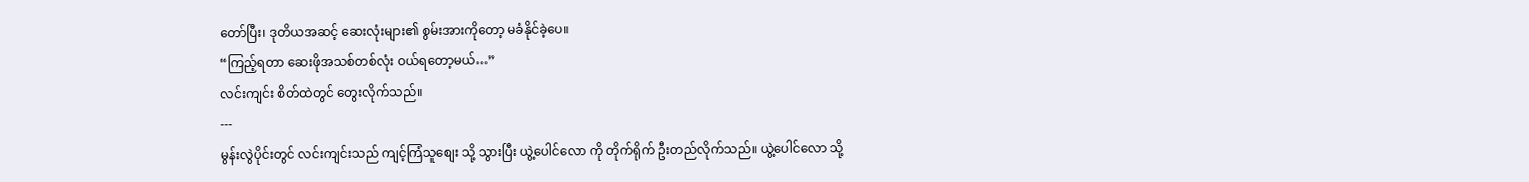တော်ပြီး၊ ဒုတိယအဆင့် ဆေးလုံးများ၏ စွမ်းအားကိုတော့ မခံနိုင်ခဲ့ပေ။
“ကြည့်ရတာ ဆေးဖိုအသစ်တစ်လုံး ဝယ်ရတော့မယ်…”
လင်းကျင်း စိတ်ထဲတွင် တွေးလိုက်သည်။
---
မွန်းလွဲပိုင်းတွင် လင်းကျင်းသည် ကျင့်ကြံသူစျေး သို့ သွားပြီး ယွဲ့ပေါင်လော ကို တိုက်ရိုက် ဦးတည်လိုက်သည်။ ယွဲ့ပေါင်လော သို့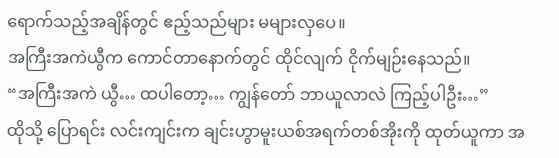ရောက်သည့်အချိန်တွင် ဧည့်သည်များ မများလှပေ။
အကြီးအကဲယွီက ကောင်တာနောက်တွင် ထိုင်လျက် ငိုက်မျဉ်းနေသည်။
“အကြီးအကဲ ယွီ… ထပါတော့… ကျွန်တော် ဘာယူလာလဲ ကြည့်ပါဦး…”
ထိုသို့ ပြောရင်း လင်းကျင်းက ချင်းဟွာမူးယစ်အရက်တစ်အိုးကို ထုတ်ယူကာ အ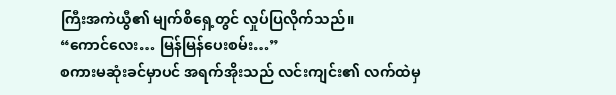ကြီးအကဲယွီ၏ မျက်စိရှေ့တွင် လှုပ်ပြလိုက်သည်။
“ကောင်လေး… မြန်မြန်ပေးစမ်း…”
စကားမဆုံးခင်မှာပင် အရက်အိုးသည် လင်းကျင်း၏ လက်ထဲမှ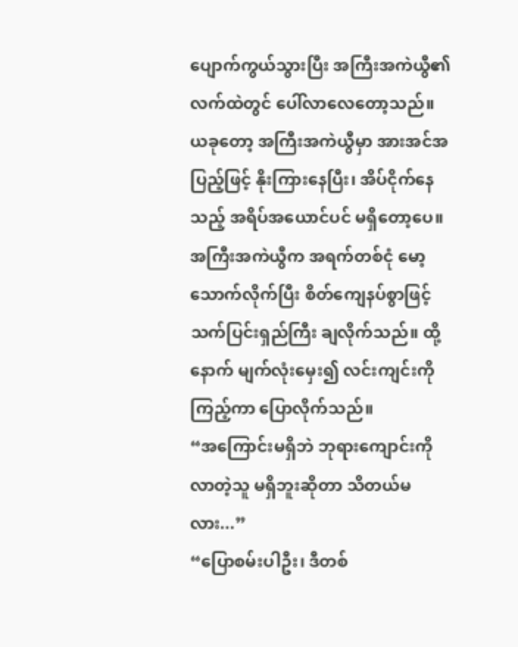ပျောက်ကွယ်သွားပြီး အကြီးအကဲယွီ၏ လက်ထဲတွင် ပေါ်လာလေတော့သည်။
ယခုတော့ အကြီးအကဲယွီမှာ အားအင်အပြည့်ဖြင့် နိုးကြားနေပြီး၊ အိပ်ငိုက်နေသည့် အရိပ်အယောင်ပင် မရှိတော့ပေ။
အကြီးအကဲယွီက အရက်တစ်ငုံ မော့သောက်လိုက်ပြီး စိတ်ကျေနပ်စွာဖြင့် သက်ပြင်းရှည်ကြီး ချလိုက်သည်။ ထို့နောက် မျက်လုံးမှေး၍ လင်းကျင်းကို ကြည့်ကာ ပြောလိုက်သည်။
“အကြောင်းမရှိဘဲ ဘုရားကျောင်းကို လာတဲ့သူ မရှိဘူးဆိုတာ သိတယ်မလား...”
“ပြောစမ်းပါဦး၊ ဒီတစ်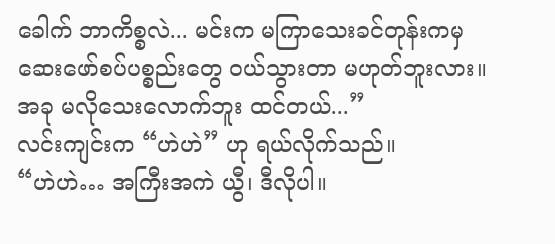ခေါက် ဘာကိစ္စလဲ... မင်းက မကြာသေးခင်တုန်းကမှ ဆေးဖော်စပ်ပစ္စည်းတွေ ဝယ်သွားတာ မဟုတ်ဘူးလား။ အခု မလိုသေးလောက်ဘူး ထင်တယ်...”
လင်းကျင်းက “ဟဲဟဲ” ဟု ရယ်လိုက်သည်။
“ဟဲဟဲ… အကြီးအကဲ ယွီ၊ ဒီလိုပါ။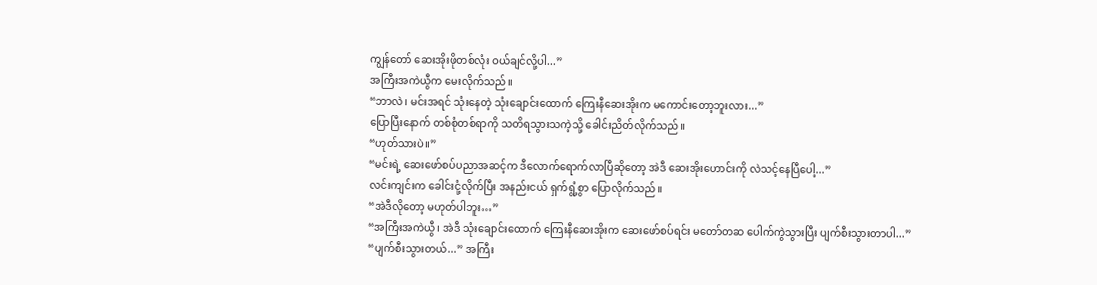ကျွန်တော် ဆေးအိုးဖိုတစ်လုံး ဝယ်ချင်လို့ပါ...”
အကြီးအကဲယွီက မေးလိုက်သည်။
“ဘာလဲ၊ မင်းအရင် သုံးနေတဲ့ သုံးချောင်းထောက် ကြေးနီဆေးအိုးက မကောင်းတော့ဘူးလား...”
ပြောပြီးနောက် တစ်စုံတစ်ရာကို သတိရသွားသကဲ့သို့ ခေါင်းညိတ်လိုက်သည်။
“ဟုတ်သားပဲ။”
“မင်းရဲ့ ဆေးဖော်စပ်ပညာအဆင့်က ဒီလောက်ရောက်လာပြီဆိုတော့ အဲဒီ ဆေးအိုးဟောင်းကို လဲသင့်နေပြီပေါ့...”
လင်းကျင်းက ခေါင်းငုံ့လိုက်ပြီး အနည်းငယ် ရှက်ရွံ့စွာ ပြောလိုက်သည်။
“အဲဒီလိုတော့ မဟုတ်ပါဘူး…”
“အကြီးအကဲယွီ၊ အဲဒီ သုံးချောင်းထောက် ကြေးနီဆေးအိုးက ဆေးဖော်စပ်ရင်း မတော်တဆ ပေါက်ကွဲသွားပြီး ပျက်စီးသွားတာပါ...”
“ပျက်စီးသွားတယ်...” အကြီး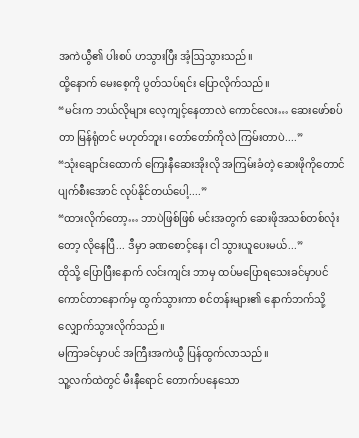အကဲယွီ၏ ပါးစပ် ဟသွားပြီး အံ့ဩသွားသည်။
ထို့နောက် မေးစေ့ကို ပွတ်သပ်ရင်း ပြောလိုက်သည်။
“မင်းက ဘယ်လိုများ လေ့ကျင့်နေတာလဲ ကောင်လေး… ဆေးဖော်စပ်တာ မြန်ရုံတင် မဟုတ်ဘူး၊ တော်တော်ကိုလဲ ကြမ်းတာပဲ....”
“သုံးချောင်းထောက် ကြေးနီဆေးအိုးလို အကြမ်းခံတဲ့ ဆေးဖိုကိုတောင် ပျက်စီးအောင် လုပ်နိုင်တယ်ပေါ့....”
“ထားလိုက်တော့… ဘာပဲဖြစ်ဖြစ် မင်းအတွက် ဆေးဖိုအသစ်တစ်လုံးတော့ လိုနေပြီ... ဒီမှာ ခဏစောင့်နေ၊ ငါ သွားယူပေးမယ်...”
ထိုသို့ ပြောပြီးနောက် လင်းကျင်း ဘာမှ ထပ်မပြောရသေးခင်မှာပင် ကောင်တာနောက်မှ ထွက်သွားကာ စင်တန်းများ၏ နောက်ဘက်သို့ လျှောက်သွားလိုက်သည်။
မကြာခင်မှာပင် အကြီးအကဲယွီ ပြန်ထွက်လာသည်။
သူ့လက်ထဲတွင် မီးနီရောင် တောက်ပနေသော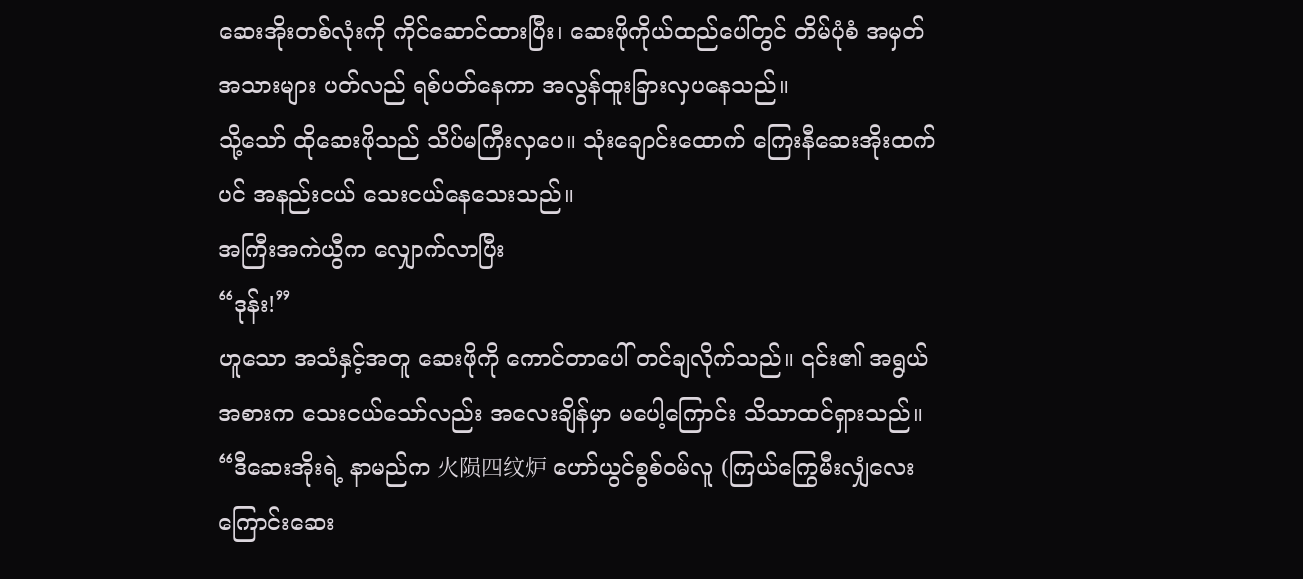ဆေးအိုးတစ်လုံးကို ကိုင်ဆောင်ထားပြီး၊ ဆေးဖိုကိုယ်ထည်ပေါ်တွင် တိမ်ပုံစံ အမှတ်အသားများ ပတ်လည် ရစ်ပတ်နေကာ အလွန်ထူးခြားလှပနေသည်။
သို့သော် ထိုဆေးဖိုသည် သိပ်မကြီးလှပေ။ သုံးချောင်းထောက် ကြေးနီဆေးအိုးထက်ပင် အနည်းငယ် သေးငယ်နေသေးသည်။
အကြီးအကဲယွီက လျှောက်လာပြီး
“ဒုန်း!”
ဟူသော အသံနှင့်အတူ ဆေးဖိုကို ကောင်တာပေါ် တင်ချလိုက်သည်။ ၎င်း၏ အရွယ်အစားက သေးငယ်သော်လည်း အလေးချိန်မှာ မပေါ့ကြောင်း သိသာထင်ရှားသည်။
“ဒီဆေးအိုးရဲ့ နာမည်က 火陨四纹炉 ဟော်ယွင်စွစ်ဝမ်လူ (ကြယ်ကြွေမီးလျှံလေးကြောင်းဆေး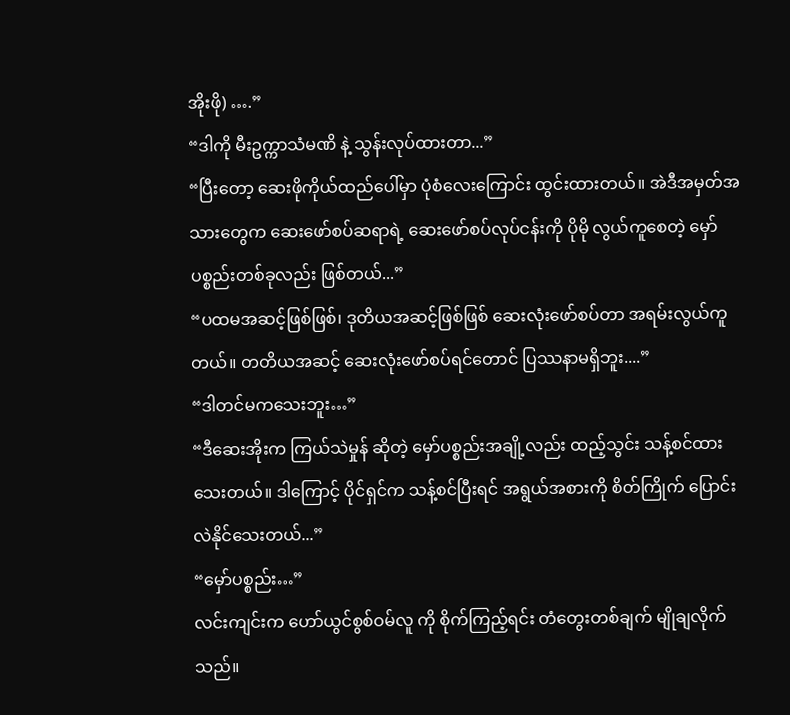အိုးဖို) ….”
“ဒါကို မီးဥက္ကာသံမဏိ နဲ့ သွန်းလုပ်ထားတာ...”
“ပြီးတော့ ဆေးဖိုကိုယ်ထည်ပေါ်မှာ ပုံစံလေးကြောင်း ထွင်းထားတယ်။ အဲဒီအမှတ်အသားတွေက ဆေးဖော်စပ်ဆရာရဲ့ ဆေးဖော်စပ်လုပ်ငန်းကို ပိုမို လွယ်ကူစေတဲ့ မှော်ပစ္စည်းတစ်ခုလည်း ဖြစ်တယ်...”
“ပထမအဆင့်ဖြစ်ဖြစ်၊ ဒုတိယအဆင့်ဖြစ်ဖြစ် ဆေးလုံးဖော်စပ်တာ အရမ်းလွယ်ကူတယ်။ တတိယအဆင့် ဆေးလုံးဖော်စပ်ရင်တောင် ပြဿနာမရှိဘူး....”
“ဒါတင်မကသေးဘူး…”
“ဒီဆေးအိုးက ကြယ်သဲမှုန် ဆိုတဲ့ မှော်ပစ္စည်းအချို့လည်း ထည့်သွင်း သန့်စင်ထားသေးတယ်။ ဒါကြောင့် ပိုင်ရှင်က သန့်စင်ပြီးရင် အရွယ်အစားကို စိတ်ကြိုက် ပြောင်းလဲနိုင်သေးတယ်...”
“မှော်ပစ္စည်း…”
လင်းကျင်းက ဟော်ယွင်စွစ်ဝမ်လူ ကို စိုက်ကြည့်ရင်း တံတွေးတစ်ချက် မျိုချလိုက်သည်။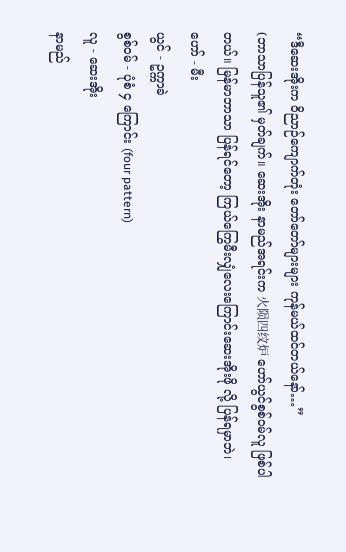“ဒီဆေးအိုးက ဝိညာဉ်ကျောက်တုံး တော်တော်များများ ကုန်မယ်ထင်တယ်နော်…”
(ဘာသာပြန်သူ၏ မှတ်ချက်။ ဆေးအိုး နာမည်အရင်းက 火陨四纹炉 ဟော်ယွင်စွစ်ဝမ်လူ ဖြစ်ပါတယ်။ မြန်မာဘာသာ ပြန်ရင်တော့ ကြယ်ကြွေမီးလျှံလေးကြောင်းဆေးအိုးဖို လို့ ပြန်ရမှာဘဲ၊
ဟော် - မီး
ယွင် - ဥက္ကာခဲ
စွစ်ဝမ် - ပုံစံ ၄ ကြောင်း (four pattern)
လူ - ဆေးအိုး
နာမည်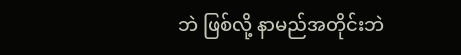ဘဲ ဖြစ်လို့ နာမည်အတိုင်းဘဲ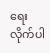ရေးလိုက်ပါ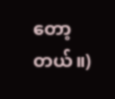တော့တယ်။)